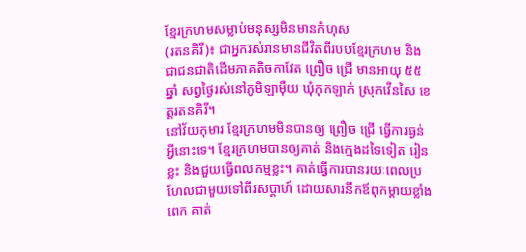ខ្មែរក្រហមសម្លាប់មនុស្សមិនមានកំហុស
(រតនគិរី)៖ ជាអ្នករស់រានមានជីវិតពីរបបខ្មែរក្រហម និងជាជនជាតិដើមភាគតិចកាវែត ព្រឿច ជ្រើ មានអាយុ ៥៥ឆ្នាំ សព្វថ្ងៃរស់នៅភូមិឡាម៉ឺយ ឃុំកុកឡាក់ ស្រុកវើនសៃ ខេត្តរតនគិរី។
នៅវ័យកុមារ ខ្មែរក្រហមមិនបានឲ្យ ព្រឿច ជ្រើ ធ្វើការធ្ងន់អ្វីនោះទេ។ ខ្មែរក្រហមបានឲ្យគាត់ និងក្មេងដទៃទៀត រៀនខ្លះ និងជួយធ្វើពលកម្មខ្លះ។ គាត់ធ្វើការបានរយៈពេលប្រហែលជាមួយទៅពីរសប្តាហ៍ ដោយសារនឹកឪពុកម្តាយខ្លាំងពេក គាត់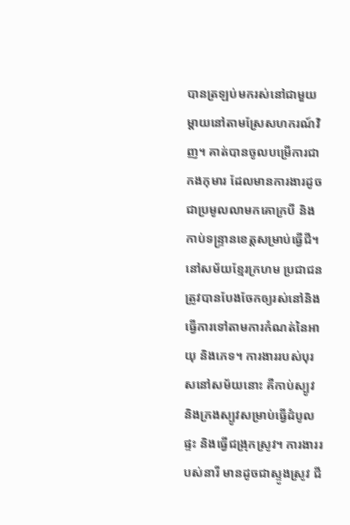បានត្រឡប់មករស់នៅជាមួយម្តាយនៅតាមស្រែសហករណ៍វិញ។ គាត់បានចូលបម្រើការជាកងកុមារ ដែលមានការងារដូចជាប្រមូលលាមកគោក្របី និងកាប់ទន្ទ្រានខេត្តសម្រាប់ធ្វើជី។
នៅសម័យខ្មែរក្រហម ប្រជាជនត្រូវបានបែងចែកឲ្យរស់នៅនិងធ្វើការទៅតាមការកំណត់នៃអាយុ និងភេទ។ ការងាររបស់បុរសនៅសម័យនោះ គឺកាប់ស្បូវ និងក្រងស្បូវសម្រាប់ធ្វើដំបូលផ្ទះ និងធ្វើជង្រុកស្រូវ។ ការងាររបស់នារី មានដូចជាស្ទូងស្រូវ ជី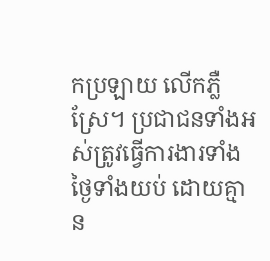កប្រឡាយ លើកភ្លឺស្រែ។ ប្រជាជនទាំងអស់ត្រូវធ្វើការងារទាំងថ្ងៃទាំងយប់ ដោយគ្មាន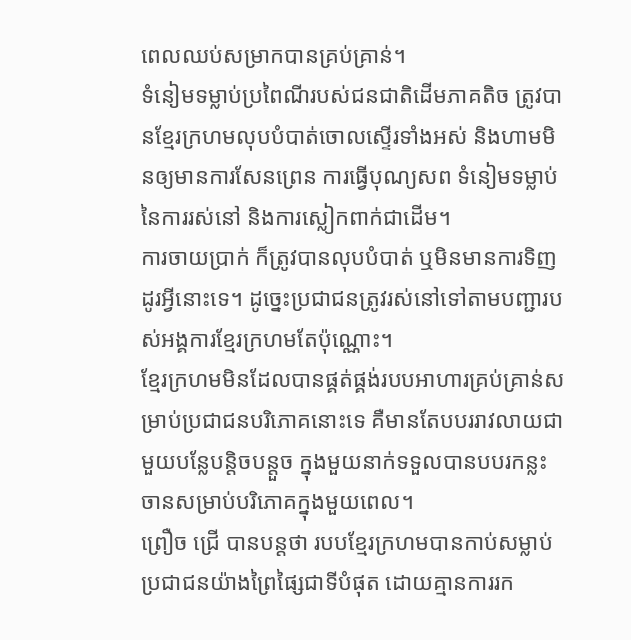ពេលឈប់សម្រាកបានគ្រប់គ្រាន់។
ទំនៀមទម្លាប់ប្រពៃណីរបស់ជនជាតិដើមភាគតិច ត្រូវបានខ្មែរក្រហមលុបបំបាត់ចោលស្ទើរទាំងអស់ និងហាមមិនឲ្យមានការសែនព្រេន ការធ្វើបុណ្យសព ទំនៀមទម្លាប់នៃការរស់នៅ និងការស្លៀកពាក់ជាដើម។
ការចាយប្រាក់ ក៏ត្រូវបានលុបបំបាត់ ឬមិនមានការទិញដូរអ្វីនោះទេ។ ដូច្នេះប្រជាជនត្រូវរស់នៅទៅតាមបញ្ជារបស់អង្គការខ្មែរក្រហមតែប៉ុណ្ណោះ។
ខ្មែរក្រហមមិនដែលបានផ្គត់ផ្គង់របបអាហារគ្រប់គ្រាន់សម្រាប់ប្រជាជនបរិភោគនោះទេ គឺមានតែបបររាវលាយជាមួយបន្លែបន្តិចបន្តួច ក្នុងមួយនាក់ទទួលបានបបរកន្លះចានសម្រាប់បរិភោគក្នុងមួយពេល។
ព្រឿច ជ្រើ បានបន្តថា របបខ្មែរក្រហមបានកាប់សម្លាប់ប្រជាជនយ៉ាងព្រៃផ្សៃជាទីបំផុត ដោយគ្មានការរក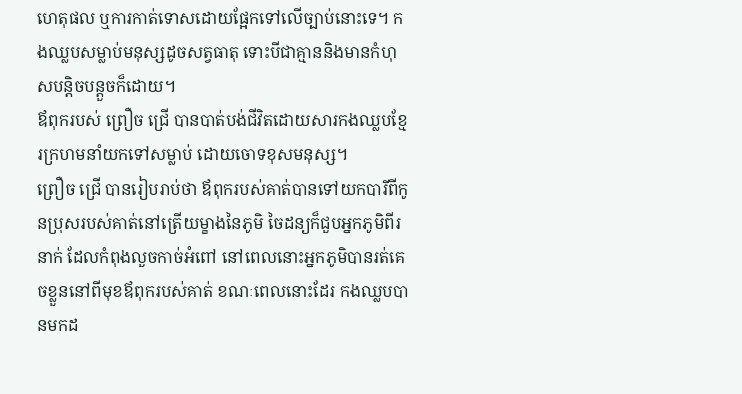ហេតុផល ឬការកាត់ទោសដោយផ្អែកទៅលើច្បាប់នោះទេ។ កងឈ្លបសម្លាប់មនុស្សដូចសត្វធាតុ ទោះបីជាគ្មាននិងមានកំហុសបន្តិចបន្តួចក៏ដោយ។
ឪពុករបស់ ព្រឿច ជ្រើ បានបាត់បង់ជីវិតដោយសារកងឈ្លបខ្មែរក្រហមនាំយកទៅសម្លាប់ ដោយចោទខុសមនុស្ស។
ព្រឿច ជ្រើ បានរៀបរាប់ថា ឪពុករបស់គាត់បានទៅយកបារីពីកូនប្រុសរបស់គាត់នៅត្រើយម្ខាងនៃភូមិ ចៃដន្យក៏ជួបអ្នកភូមិពីរនាក់ ដែលកំពុងលួចកាច់អំពៅ នៅពេលនោះអ្នកភូមិបានរត់គេចខ្លួននៅពីមុខឪពុករបស់គាត់ ខណៈពេលនោះដែរ កងឈ្លបបានមកដ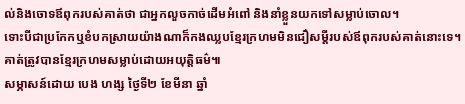ល់និងចោទឪពុករបស់គាត់ថា ជាអ្នកលួចកាច់ដើមអំពៅ និងនាំខ្លួនយកទៅសម្លាប់ចោល។
ទោះបីជាប្រកែកឬខំបកស្រាយយ៉ាងណាក៏កងឈ្លបខ្មែរក្រហមមិនជឿសម្ដីរបស់ឪពុករបស់គាត់នោះទេ។ គាត់ត្រូវបានខ្មែរក្រហមសម្លាប់ដោយអយុត្តិធម៌៕
សម្ភាសន៍ដោយ បេង ហង្ស ថ្ងៃទី២ ខែមីនា ឆ្នាំ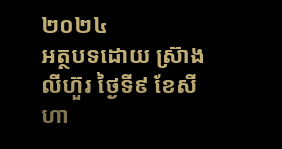២០២៤
អត្ថបទដោយ ស្រ៊ាង លីហ៊ួរ ថ្ងៃទី៩ ខែសីហា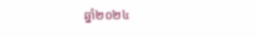ឆ្នាំ២០២៤